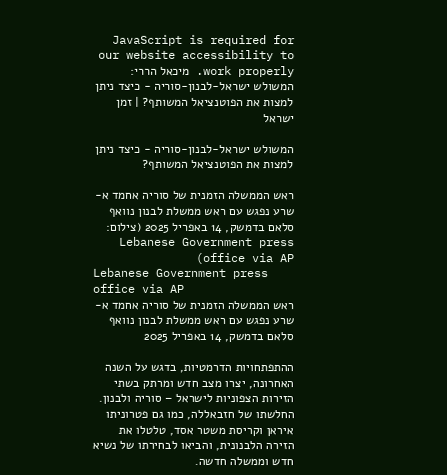JavaScript is required for our website accessibility to work properly. מיכאל הררי: המשולש ישראל-לבנון-סוריה - כיצד ניתן למצות את הפוטנציאל המשותף? | זמן ישראל

המשולש ישראל-לבנון-סוריה - כיצד ניתן למצות את הפוטנציאל המשותף?

ראש הממשלה הזמנית של סוריה אחמד א-שרע נפגש עם ראש ממשלת לבנון נוואף סלאם בדמשק, 14 באפריל 2025 (צילום: Lebanese Government press office via AP)
Lebanese Government press office via AP
ראש הממשלה הזמנית של סוריה אחמד א-שרע נפגש עם ראש ממשלת לבנון נוואף סלאם בדמשק, 14 באפריל 2025

ההתפתחויות הדרמטיות, בדגש על השנה האחרונה, יצרו מצב חדש ומרתק בשתי הזירות הצפוניות לישראל – סוריה ולבנון. החלשתו של חזבאללה, כמו גם פטרוניתו איראן וקריסת משטר אסד, טלטלו את הזירה הלבנונית, והביאו לבחירתו של נשיא חדש וממשלה חדשה.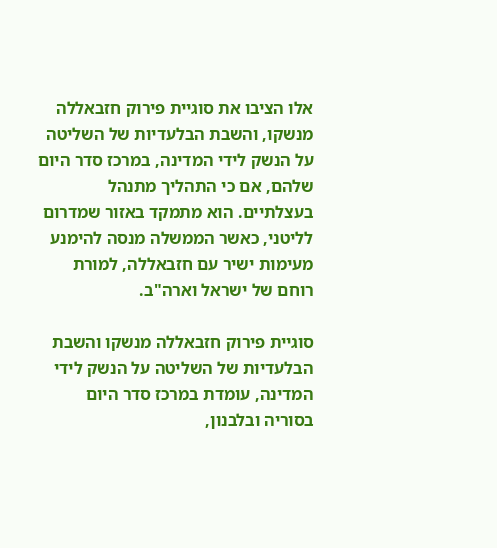אלו הציבו את סוגיית פירוק חזבאללה מנשקו, והשבת הבלעדיות של השליטה על הנשק לידי המדינה, במרכז סדר היום שלהם, אם כי התהליך מתנהל בעצלתיים. הוא מתמקד באזור שמדרום לליטני, כאשר הממשלה מנסה להימנע מעימות ישיר עם חזבאללה, למורת רוחם של ישראל וארה"ב.

סוגיית פירוק חזבאללה מנשקו והשבת הבלעדיות של השליטה על הנשק לידי המדינה, עומדת במרכז סדר היום בסוריה ובלבנון,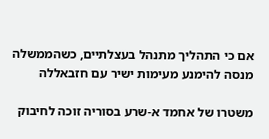אם כי התהליך מתנהל בעצלתיים, כשהממשלה מנסה להימנע מעימות ישיר עם חזבאללה

משטרו של אחמד א-שרע בסוריה זוכה לחיבוק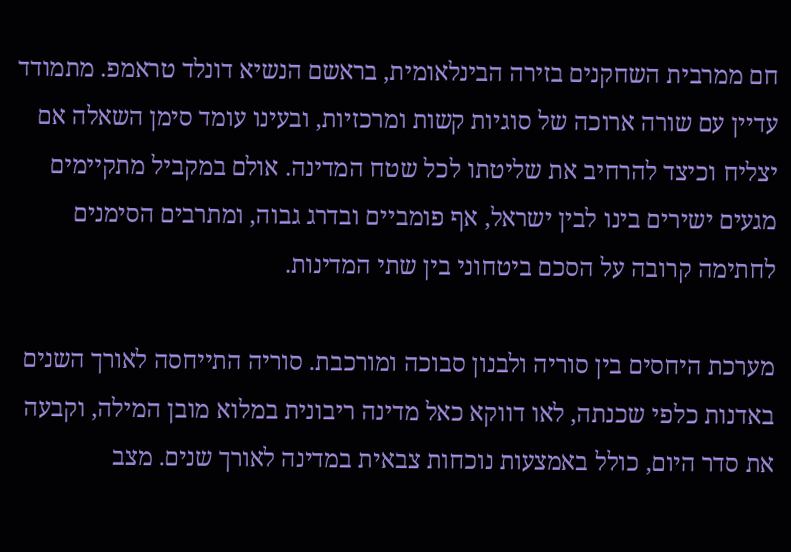חם ממרבית השחקנים בזירה הבינלאומית, בראשם הנשיא דונלד טראמפ. מתמודד עדיין עם שורה ארוכה של סוגיות קשות ומרכזיות, ובעינו עומד סימן השאלה אם יצליח וכיצד להרחיב את שליטתו לכל שטח המדינה. אולם במקביל מתקיימים מגעים ישירים בינו לבין ישראל, אף פומביים ובדרג גבוה, ומתרבים הסימנים לחתימה קרובה על הסכם ביטחוני בין שתי המדינות.

מערכת היחסים בין סוריה ולבנון סבוכה ומורכבת. סוריה התייחסה לאורך השנים באדנות כלפי שכנתה, לאו דווקא כאל מדינה ריבונית במלוא מובן המילה, וקבעה את סדר היום, כולל באמצעות נוכחות צבאית במדינה לאורך שנים. מצב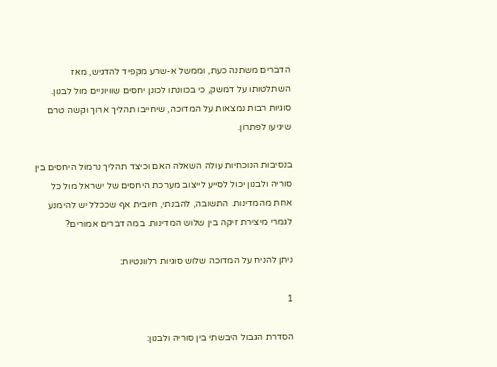הדברים משתנה כעת, וממשל א-שרע מקפיד להדגיש, מאז השתלטותו על דמשק, כי בכוונתו לכונן יחסים שוויוניים מול לבנון. סוגיות רבות נמצאות על המדוכה, שיחייבו תהליך ארוך וקשה טרם שיגיעו לפתרון.

בנסיבות הנוכחיות עולה השאלה האם וכיצד תהליך נרמול היחסים בין סוריה ולבנון יכול לסייע לייצוב מערכת היחסים של ישראל מול כל אחת מהמדינות. התשובה, להבנתי, חיובית אף שככלל יש להימנע לגמרי מיצירת זיקה בין שלוש המדינות. במה דברים אמורים?

ניתן להניח על המדוכה שלוש סוגיות רלוונטיות:

1

הסדרת הגבול היבשתי בין סוריה ולבנון: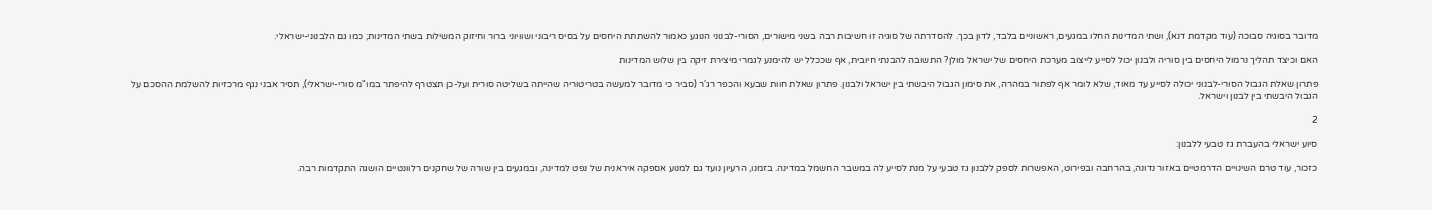מדובר בסוגיה סבוכה (עוד מקדמת דנא), ושתי המדינות החלו במגעים, ראשוניים בלבד, לדון בכך. להסדרתה של סוגיה זו חשיבות רבה בשני מישורים, הסורי-לבנוני הנוגע כאמור להשתתת היחסים על בסיס ריבוני ושוויוני ברור וחיזוק המשילות בשתי המדינות; כמו גם הלבנוני-ישראלי.

האם וכיצד תהליך נרמול היחסים בין סוריה ולבנון יכול לסייע לייצוב מערכת היחסים של ישראל מולן? התשובה להבנתי חיובית, אף שככלל יש להימנע לגמרי מיצירת זיקה בין שלוש המדינות

פתרון שאלת הגבול הסורי-לבנוני יכולה לסייע עד מאוד, שלא לומר אף לפתור במהרה, את סימון הגבול היבשתי בין ישראל ולבנון. פתרון שאלת חוות שבעא והכפר רג'ר (סביר כי מדובר למעשה בטריטוריה שהייתה בשליטה סורית ועל-כן תצטרף להיפתר במו"מ סורי-ישראלי), תסיר אבני נגף מרכזיות להשלמת ההסכם על הגבול היבשתי בין לבנון וישראל.

2

סיוע ישראלי בהעברת גז טבעי ללבנון:

כזכור, עוד טרם השינויים הדרמטיים באזור נדונה, בהרחבה ובפירוט, האפשרות לספק ללבנון גז טבעי על מנת לסייע לה במשבר החשמל במדינה. בזמנו, הרעיון נועד גם למנוע אספקה איראנית של נפט למדינה, ובמגעים בין שורה של שחקנים רלוונטיים הושגה התקדמות רבה.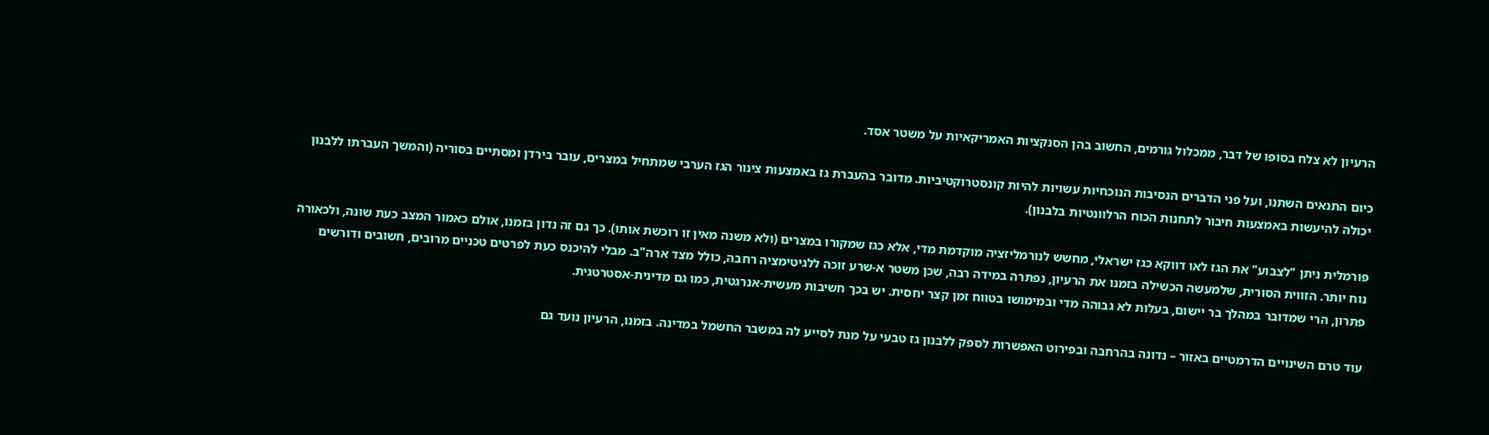הרעיון לא צלח בסופו של דבר, ממכלול גורמים, החשוב בהן הסנקציות האמריקאיות על משטר אסד.

כיום התנאים השתנו, ועל פני הדברים הנסיבות הנוכחיות עשויות להיות קונסטרוקטיביות. מדובר בהעברת גז באמצעות צינור הגז הערבי שמתחיל במצרים, עובר בירדן ומסתיים בסוריה (והמשך העברתו ללבנון יכולה להיעשות באמצעות חיבור לתחנות הכוח הרלוונטיות בלבנון).

פורמלית ניתן "לצבוע" את הגז לאו דווקא כגז ישראלי, מחשש לנורמליזציה מוקדמת מדי, אלא כגז שמקורו במצרים (ולא משנה מאין זו רוכשת אותו). כך גם זה נדון בזמנו, אולם כאמור המצב כעת שונה, ולכאורה נוח יותר. הזווית הסורית, שלמעשה הכשילה בזמנו את הרעיון, נפתרה במידה רבה, שכן משטר א-שרע זוכה ללגיטימציה רחבה, כולל מצד ארה"ב. מבלי להיכנס כעת לפרטים טכניים מרובים, חשובים ודורשים פתרון, הרי שמדובר במהלך בר יישום, בעלות לא גבוהה מדי ובמימושו בטווח זמן קצר יחסית. יש בכך חשיבות מעשית-אנרגטית, כמו גם מדינית-אסטרטגית.

עוד טרם השינויים הדרמטיים באזור – נדונה בהרחבה ובפירוט האפשרות לספק ללבנון גז טבעי על מנת לסייע לה במשבר החשמל במדינה. בזמנו, הרעיון נועד גם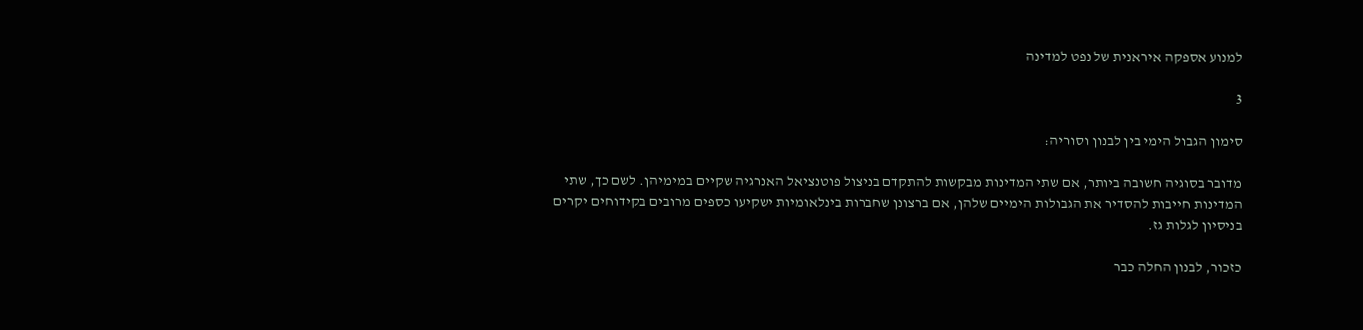למנוע אספקה איראנית של נפט למדינה

3

סימון הגבול הימי בין לבנון וסוריה:

מדובר בסוגיה חשובה ביותר, אם שתי המדינות מבקשות להתקדם בניצול פוטנציאל האנרגיה שקיים במימיהן. לשם כך, שתי המדינות חייבות להסדיר את הגבולות הימיים שלהן, אם ברצונן שחברות בינלאומיות ישקיעו כספים מרובים בקידוחים יקרים בניסיון לגלות גז.

כזכור, לבנון החלה כבר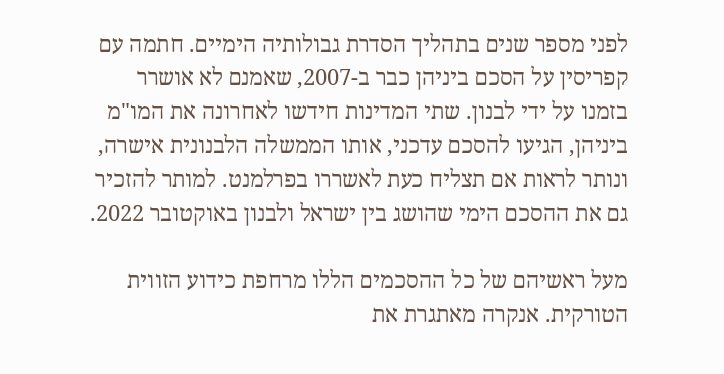לפני מספר שנים בתהליך הסדרת גבולותיה הימיים. חתמה עם קפריסין על הסכם ביניהן כבר ב-2007, שאמנם לא אושרר בזמנו על ידי לבנון. שתי המדינות חידשו לאחרונה את המו"מ ביניהן, הגיעו להסכם עדכני, אותו הממשלה הלבנונית אישרה, ונותר לראות אם תצליח כעת לאשררו בפרלמנט. למותר להזכיר גם את ההסכם הימי שהושג בין ישראל ולבנון באוקטובר 2022.

מעל ראשיהם של כל ההסכמים הללו מרחפת כידוע הזווית הטורקית. אנקרה מאתגרת את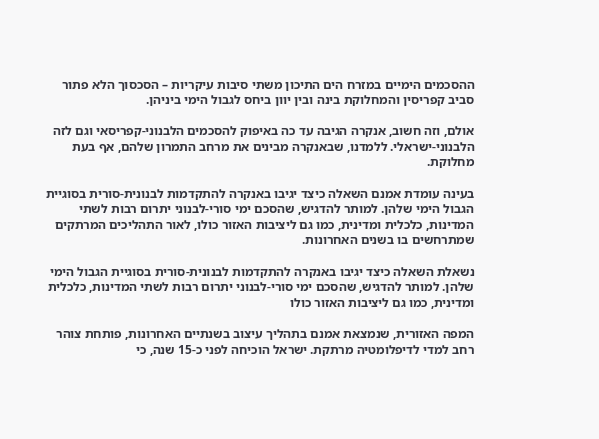ההסכמים הימיים במזרח הים התיכון משתי סיבות עיקריות – הסכסוך הלא פתור סביב קפריסין והמחלוקת בינה ובין יוון ביחס לגבול הימי ביניהן.

אולם, וזה חשוב, אנקרה הגיבה עד כה באיפוק להסכמים הלבנוני-קפריסאי וגם לזה הלבנוני-ישראלי. ללמדנו, שבאנקרה מבינים את מרחב התמרון שלהם, אף בעת מחלוקת.

בעינה עומדת אמנם השאלה כיצד יגיבו באנקרה להתקדמות לבנונית-סורית בסוגיית הגבול הימי שלהן. למותר להדגיש, שהסכם ימי סורי-לבנוני יתרום רבות לשתי המדינות, כלכלית ומדינית, כמו גם ליציבות האזור כולו, לאור התהליכים המרתקים שמתרחשים בו בשנים האחרונות.

נשאלת השאלה כיצד יגיבו באנקרה להתקדמות לבנונית-סורית בסוגיית הגבול הימי שלהן. למותר להדגיש, שהסכם ימי סורי-לבנוני יתרום רבות לשתי המדינות, כלכלית ומדינית, כמו גם ליציבות האזור כולו

המפה האזורית, שנמצאת אמנם בתהליך עיצוב בשנתיים האחרונות, פותחת צוהר רחב למדי לדיפלומטיה מרתקת. ישראל הוכיחה לפני כ-15 שנה, כי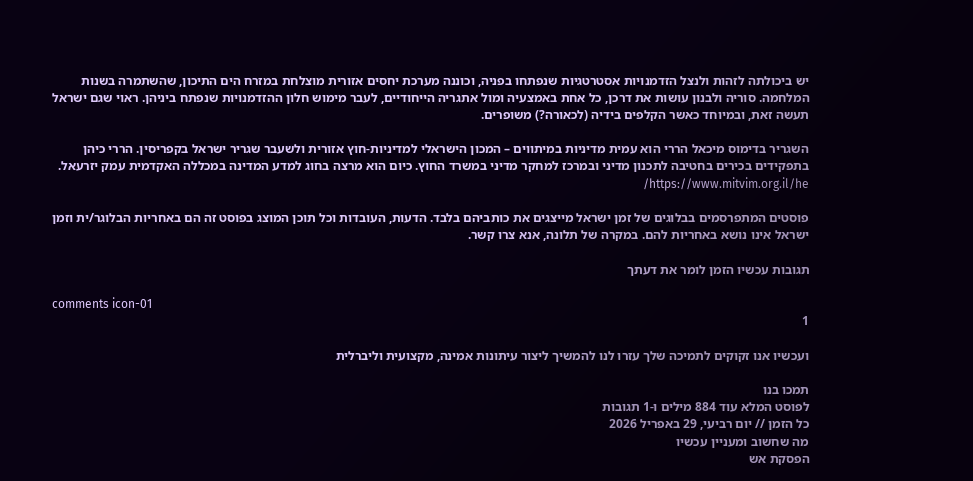יש ביכולתה לזהות ולנצל הזדמנויות אסטרטגיות שנפתחו בפניה, וכוננה מערכת יחסים אזורית מוצלחת במזרח הים התיכון, שהשתמרה בשנות המלחמה. סוריה ולבנון עושות את דרכן, כל אחת באמצעיה ומול אתגריה הייחודיים, לעבר מימוש חלון ההזדמנויות שנפתח ביניהן. ראוי שגם ישראל תעשה זאת, ובמיוחד כאשר הקלפים בידיה (לכאורה?) משופרים.

השגריר בדימוס מיכאל הררי הוא עמית מדיניות במיתווים – המכון הישראלי למדיניות-חוץ אזורית ולשעבר שגריר ישראל בקפריסין. הררי כיהן בתפקידים בכירים בחטיבה לתכנון מדיני ובמרכז למחקר מדיני במשרד החוץ. כיום הוא מרצה בחוג למדע המדינה במכללה האקדמית עמק יזרעאל. https://www.mitvim.org.il/he/

פוסטים המתפרסמים בבלוגים של זמן ישראל מייצגים את כותביהם בלבד. הדעות, העובדות וכל תוכן המוצג בפוסט זה הם באחריות הבלוגר/ית וזמן ישראל אינו נושא באחריות להם. במקרה של תלונה, אנא צרו קשר.

תגובות עכשיו הזמן לומר את דעתך

comments icon-01
1

ועכשיו אנו זקוקים לתמיכה שלך עזרו לנו להמשיך ליצור עיתונות אמינה, מקצועית וליברלית

תמכו בנו
לפוסט המלא עוד 884 מילים ו-1 תגובות
כל הזמן // יום רביעי, 29 באפריל 2026
מה שחשוב ומעניין עכשיו
הפסקת אש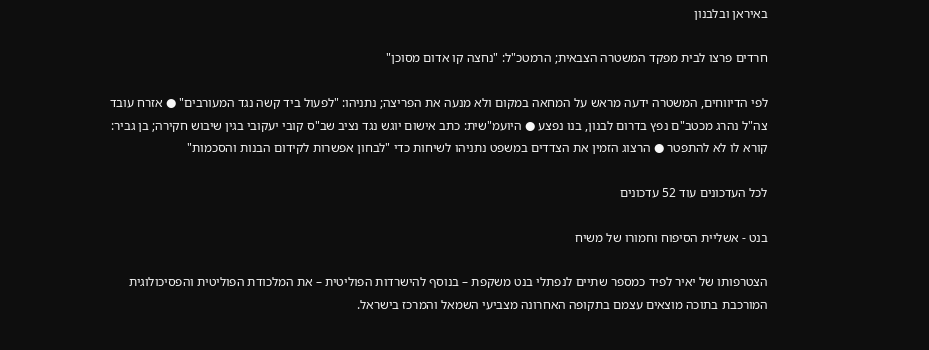באיראן ובלבנון

חרדים פרצו לבית מפקד המשטרה הצבאית; הרמטכ"ל: "נחצה קו אדום מסוכן"

לפי הדיווחים, המשטרה ידעה מראש על המחאה במקום ולא מנעה את הפריצה; נתניהו: "לפעול ביד קשה נגד המעורבים" ● אזרח עובד צה"ל נהרג מכטב"ם נפץ בדרום לבנון, בנו נפצע ● היועמ"שית: כתב אישום יוגש נגד נציב שב"ס קובי יעקובי בגין שיבוש חקירה; בן גביר: קורא לו לא להתפטר ● הרצוג הזמין את הצדדים במשפט נתניהו לשיחות כדי "לבחון אפשרות לקידום הבנות והסכמות"

לכל העדכונים עוד 52 עדכונים

בנט - אשליית הסיפוח וחמורו של משיח

הצטרפותו של יאיר לפיד כמספר שתיים לנפתלי בנט משקפת – בנוסף להישרדות הפוליטית – את המלכודת הפוליטית והפסיכולוגית המורכבת בתוכה מוצאים עצמם בתקופה האחרונה מצביעי השמאל והמרכז בישראל.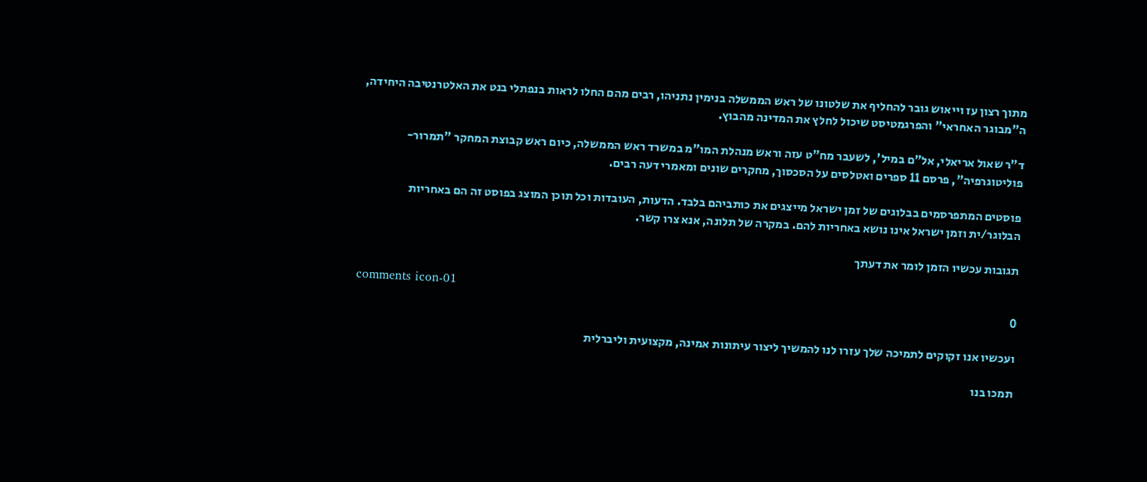מתוך רצון עז וייאוש גובר להחליף את שלטונו של ראש הממשלה בנימין נתניהו, רבים מהם החלו לראות בנפתלי בנט את האלטרנטיבה היחידה, ה"מבוגר האחראי" והפרגמטיסט שיכול לחלץ את המדינה מהבוץ.

ד"ר שאול אריאלי, אל"ם במיל', לשעבר מח"ט עזה וראש מנהלת המו"מ במשרד ראש הממשלה, כיום ראש קבוצת המחקר "תמרור- פוליטוגרפיה", פרסם 11 ספרים ואטלסים על הסכסוך, מחקרים שונים ומאמרי דעה רבים.

פוסטים המתפרסמים בבלוגים של זמן ישראל מייצגים את כותביהם בלבד. הדעות, העובדות וכל תוכן המוצג בפוסט זה הם באחריות הבלוגר/ית וזמן ישראל אינו נושא באחריות להם. במקרה של תלונה, אנא צרו קשר.

תגובות עכשיו הזמן לומר את דעתך

comments icon-01
0

ועכשיו אנו זקוקים לתמיכה שלך עזרו לנו להמשיך ליצור עיתונות אמינה, מקצועית וליברלית

תמכו בנו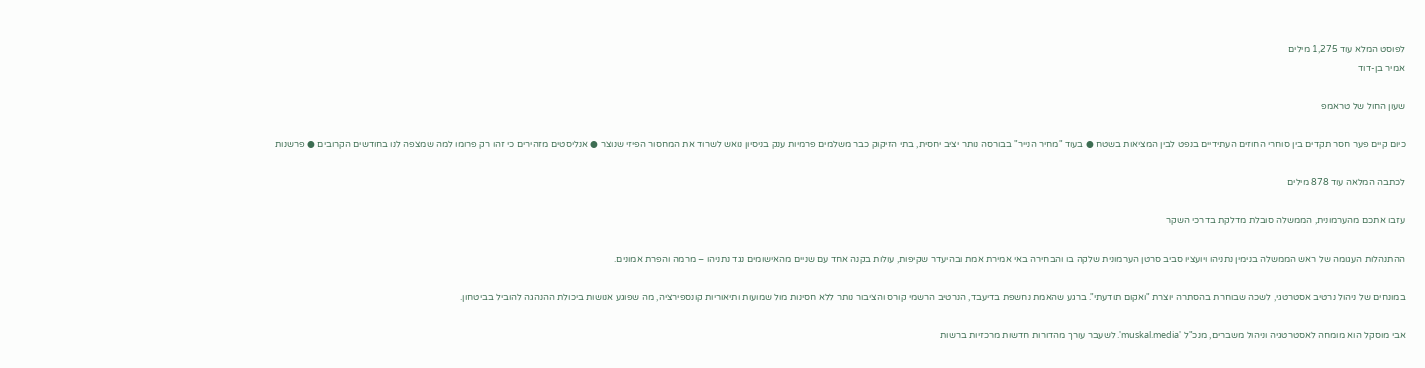לפוסט המלא עוד 1,275 מילים
אמיר בן-דוד

שעון החול של טראמפ

כיום קיים פער חסר תקדים בין סוחרי החוזים העתידיים בנפט לבין המציאות בשטח ● בעוד "מחיר הנייר" בבורסה נותר יציב יחסית, בתי הזיקוק כבר משלמים פרמיות ענק בניסיון נואש לשרוד את המחסור הפיזי שנוצר ● אנליסטים מזהירים כי זהו רק פרומו למה שמצפה לנו בחודשים הקרובים ● פרשנות

לכתבה המלאה עוד 878 מילים

עזבו אתכם מהערמונית, הממשלה סובלת מדלקת בדרכי השקר

ההתנהלות העגומה של ראש הממשלה בנימין נתניהו ויועציו סביב סרטן הערמונית שלקה בו והבחירה באי אמירת אמת ובהיעדר שקיפות, עולות בקנה אחד עם שניים מהאישומים נגד נתניהו – מרמה והפרת אמונים.

במונחים של ניהול נרטיב אסטרטגי, לשכה שבוחרת בהסתרה יוצרת "ואקום תודעתי". ברגע שהאמת נחשפת בדיעבד, הנרטיב הרשמי קורס והציבור נותר ללא חסינות מול שמועות ותיאוריות קונספירציה, מה שפוגע אנושות ביכולת ההנהגה להוביל בביטחון.

אבי מוסקל הוא מומחה לאסטרטגיה וניהול משברים, מנכ"ל 'muskal.media'. לשעבר עורך מהדורות חדשות מרכזיות ברשות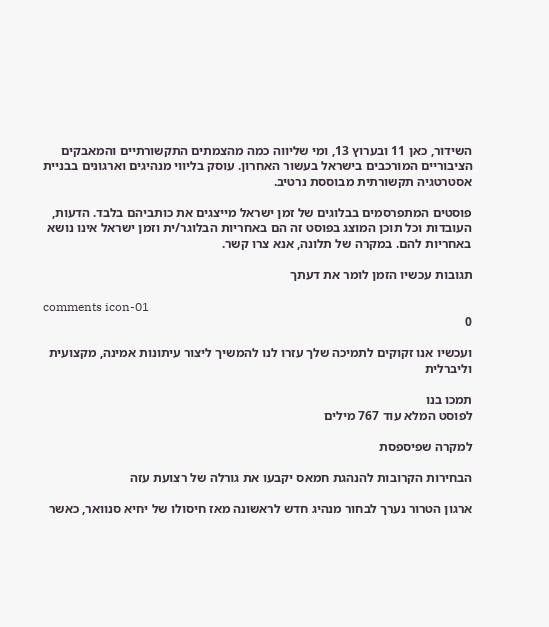השידור, כאן 11 ובערוץ 13, ומי שליווה כמה מהצמתים התקשורתיים והמאבקים הציבוריים המורכבים בישראל בעשור האחרון. עוסק בליווי מנהיגים וארגונים בבניית אסטרטגיה תקשורתית מבוססת נרטיב.

פוסטים המתפרסמים בבלוגים של זמן ישראל מייצגים את כותביהם בלבד. הדעות, העובדות וכל תוכן המוצג בפוסט זה הם באחריות הבלוגר/ית וזמן ישראל אינו נושא באחריות להם. במקרה של תלונה, אנא צרו קשר.

תגובות עכשיו הזמן לומר את דעתך

comments icon-01
0

ועכשיו אנו זקוקים לתמיכה שלך עזרו לנו להמשיך ליצור עיתונות אמינה, מקצועית וליברלית

תמכו בנו
לפוסט המלא עוד 767 מילים

למקרה שפיספסת

הבחירות הקרובות להנהגת חמאס יקבעו את גורלה של רצועת עזה

ארגון הטרור נערך לבחור מנהיג חדש לראשונה מאז חיסולו של יחיא סנוואר, כאשר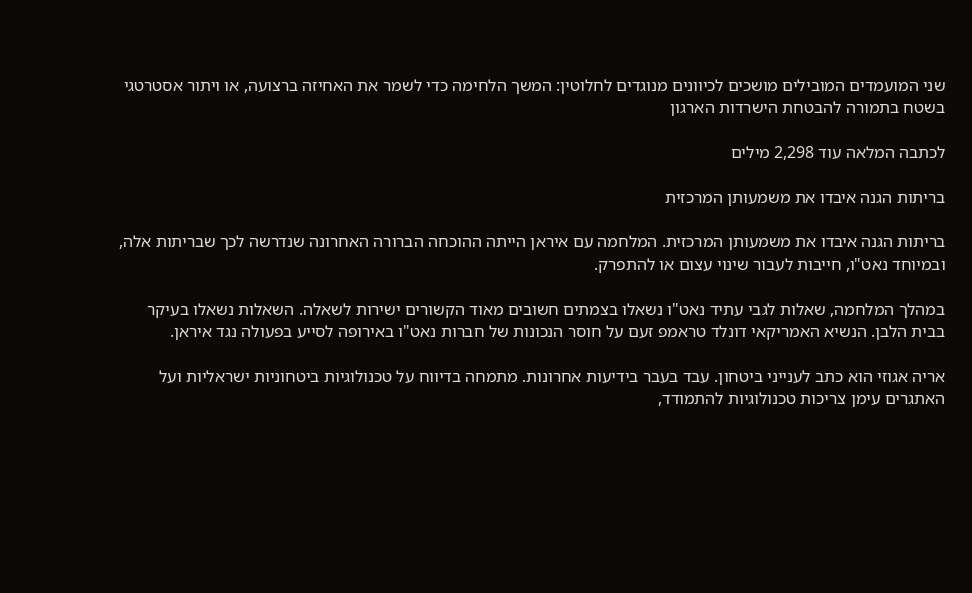שני המועמדים המובילים מושכים לכיוונים מנוגדים לחלוטין: המשך הלחימה כדי לשמר את האחיזה ברצועה, או ויתור אסטרטגי בשטח בתמורה להבטחת הישרדות הארגון

לכתבה המלאה עוד 2,298 מילים

בריתות הגנה איבדו את משמעותן המרכזית

בריתות הגנה איבדו את משמעותן המרכזית. המלחמה עם איראן הייתה ההוכחה הברורה האחרונה שנדרשה לכך שבריתות אלה, ובמיוחד נאט"ו, חייבות לעבור שינוי עצום או להתפרק.

במהלך המלחמה, שאלות לגבי עתיד נאט"ו נשאלו בצמתים חשובים מאוד הקשורים ישירות לשאלה. השאלות נשאלו בעיקר בבית הלבן. הנשיא האמריקאי דונלד טראמפ זעם על חוסר הנכונות של חברות נאט"ו באירופה לסייע בפעולה נגד איראן.

אריה אגוזי הוא כתב לענייני ביטחון. עבד בעבר בידיעות אחרונות. מתמחה בדיווח על טכנולוגיות ביטחוניות ישראליות ועל האתגרים עימן צריכות טכנולוגיות להתמודד,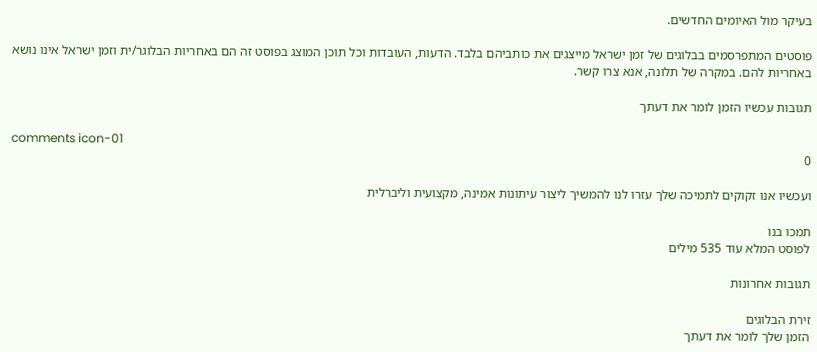בעיקר מול האיומים החדשים.

פוסטים המתפרסמים בבלוגים של זמן ישראל מייצגים את כותביהם בלבד. הדעות, העובדות וכל תוכן המוצג בפוסט זה הם באחריות הבלוגר/ית וזמן ישראל אינו נושא באחריות להם. במקרה של תלונה, אנא צרו קשר.

תגובות עכשיו הזמן לומר את דעתך

comments icon-01
0

ועכשיו אנו זקוקים לתמיכה שלך עזרו לנו להמשיך ליצור עיתונות אמינה, מקצועית וליברלית

תמכו בנו
לפוסט המלא עוד 535 מילים

תגובות אחרונות

זירת הבלוגים
הזמן שלך לומר את דעתך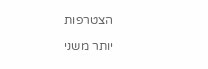הצטרפות

יותר משני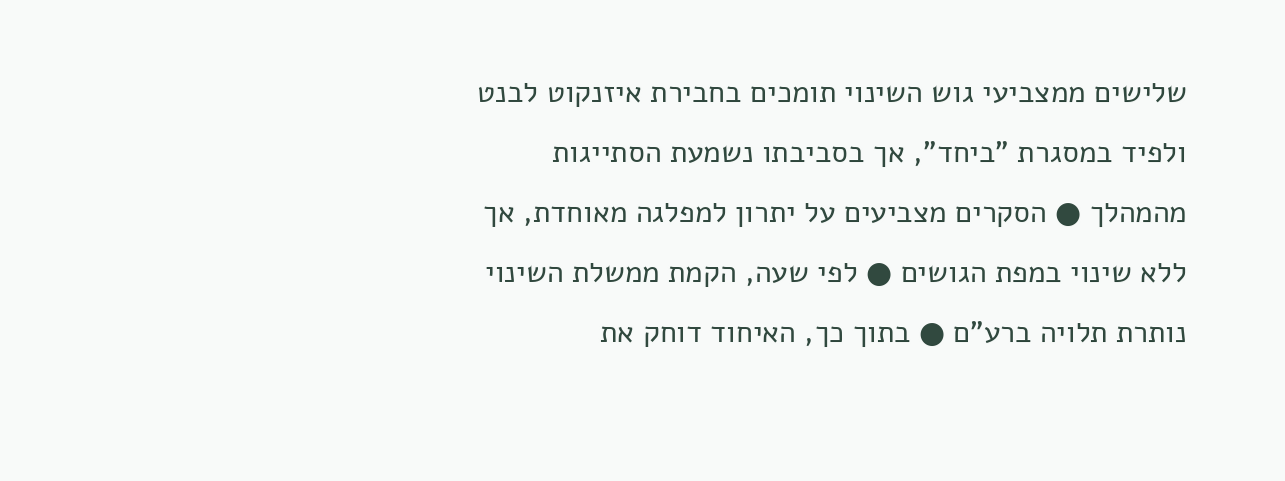שלישים ממצביעי גוש השינוי תומכים בחבירת איזנקוט לבנט ולפיד במסגרת "ביחד", אך בסביבתו נשמעת הסתייגות מהמהלך ● הסקרים מצביעים על יתרון למפלגה מאוחדת, אך ללא שינוי במפת הגושים ● לפי שעה, הקמת ממשלת השינוי נותרת תלויה ברע"ם ● בתוך כך, האיחוד דוחק את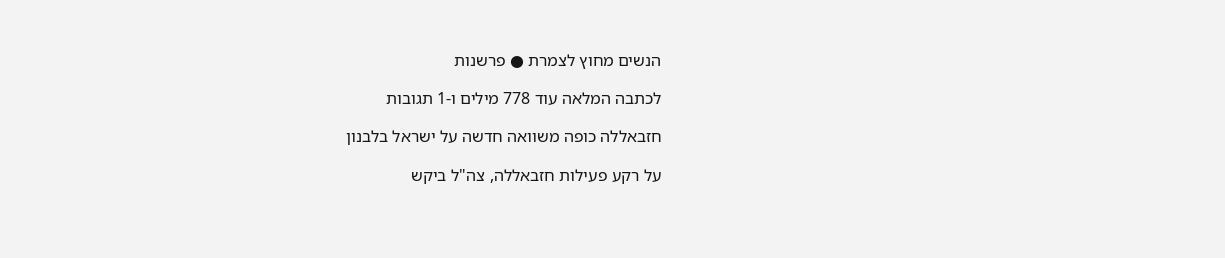הנשים מחוץ לצמרת ● פרשנות

לכתבה המלאה עוד 778 מילים ו-1 תגובות

חזבאללה כופה משוואה חדשה על ישראל בלבנון

על רקע פעילות חזבאללה, צה"ל ביקש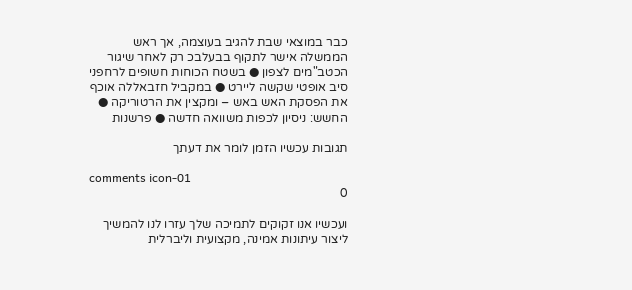כבר במוצאי שבת להגיב בעוצמה, אך ראש הממשלה אישר לתקוף בבעלבכ רק לאחר שיגור הכטב"מים לצפון ● בשטח הכוחות חשופים לרחפני סיב אופטי שקשה ליירט ● במקביל חזבאללה אוכף את הפסקת האש באש – ומקצין את הרטוריקה ● החשש: ניסיון לכפות משוואה חדשה ● פרשנות

תגובות עכשיו הזמן לומר את דעתך

comments icon-01
0

ועכשיו אנו זקוקים לתמיכה שלך עזרו לנו להמשיך ליצור עיתונות אמינה, מקצועית וליברלית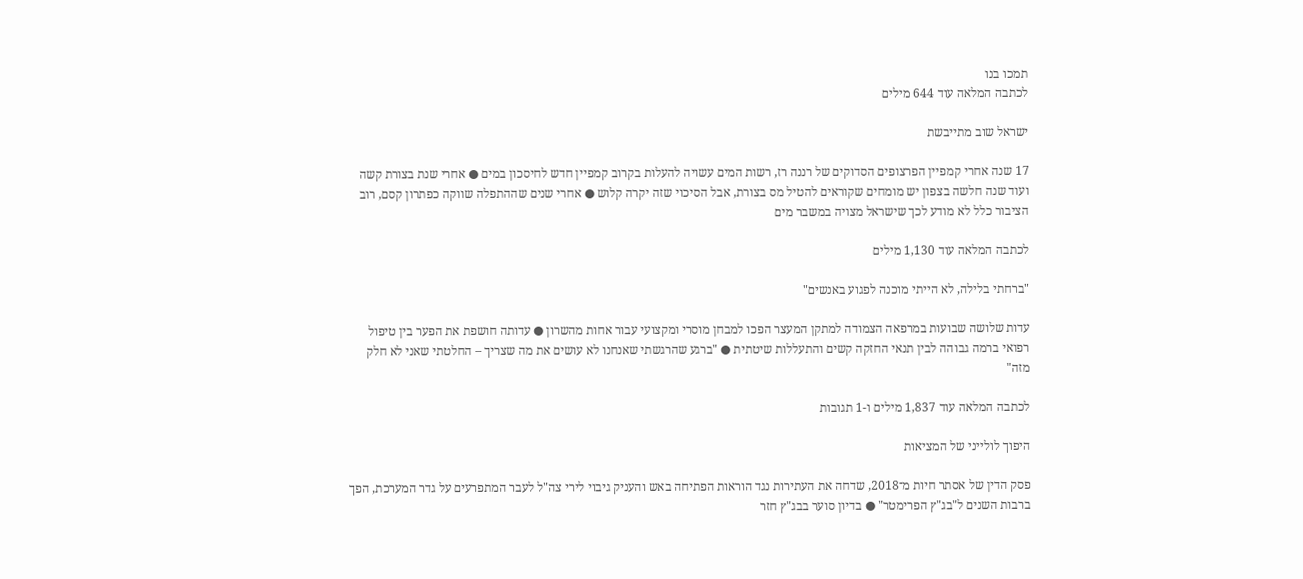תמכו בנו
לכתבה המלאה עוד 644 מילים

ישראל שוב מתייבשת

17 שנה אחרי קמפיין הפרצופים הסדוקים של רננה רז, רשות המים עשויה להעלות בקרוב קמפיין חדש לחיסכון במים ● אחרי שנת בצורת קשה ועוד שנה חלשה בצפון יש מומחים שקוראים להטיל מס בצורת, אבל הסיכוי שזה יקרה קלוש ● אחרי שנים שההתפלה שווקה כפתרון קסם, רוב הציבור כלל לא מודע לכך שישראל מצויה במשבר מים

לכתבה המלאה עוד 1,130 מילים

"ברחתי בלילה, לא הייתי מוכנה לפגוע באנשים"

עדות שלושה שבועות במרפאה הצמודה למתקן המעצר הפכו למבחן מוסרי ומקצועי עבור אחות מהשרון ● עדותה חושפת את הפער בין טיפול רפואי ברמה גבוהה לבין תנאי החזקה קשים והתעללות שיטתית ● "ברגע שהרגשתי שאנחנו לא עושים את מה שצריך – החלטתי שאני לא חלק מזה"

לכתבה המלאה עוד 1,837 מילים ו-1 תגובות

היפוך לולייני של המציאות

פסק הדין של אסתר חיות מ־2018, שדחה את העתירות נגד הוראות הפתיחה באש והעניק גיבוי לירי צה"ל לעבר המתפרעים על גדר המערכת, הפך ברבות השנים ל"בג"ץ הפרימטר" ● בדיון סוער בבג"ץ חזר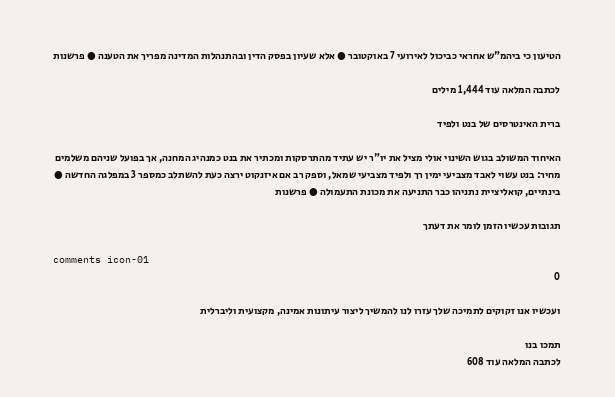הטיעון כי ביהמ"ש אחראי כביכול לאירועי 7 באוקטובר ● אלא שעיון בפסק הדין ובהתנהלות המדינה מפריך את הטענה ● פרשנות

לכתבה המלאה עוד 1,444 מילים

ברית האינטרסים של בנט ולפיד

האיחוד המשולב בגוש השינוי אולי מציל את יו"ר יש עתיד מהתרסקות ומכתיר את בנט כמנהיג המחנה, אך בפועל שניהם משלמים מחיר: בנט עשוי לאבד מצביעי ימין רך ולפיד מצביעי שמאל, וספק רב אם איזנקוט ירצה כעת להשתלב כמספר 3 במפלגה החדשה ● בינתיים, קואליציית נתניהו כבר התניעה את מכונת התעמולה ● פרשנות

תגובות עכשיו הזמן לומר את דעתך

comments icon-01
0

ועכשיו אנו זקוקים לתמיכה שלך עזרו לנו להמשיך ליצור עיתונות אמינה, מקצועית וליברלית

תמכו בנו
לכתבה המלאה עוד 608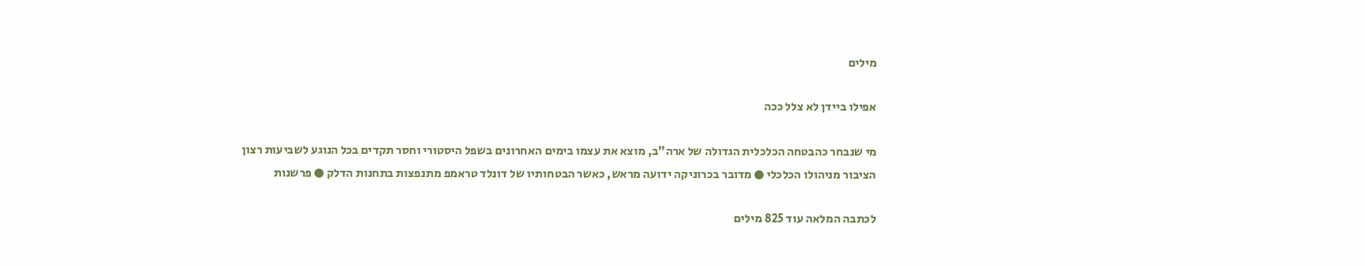מילים

אפילו ביידן לא צלל ככה

מי שנבחר כהבטחה הכלכלית הגדולה של ארה"ב, מוצא את עצמו בימים האחרונים בשפל היסטורי וחסר תקדים בכל הנוגע לשביעות רצון הציבור מניהולו הכלכלי ● מדובר בכרוניקה ידועה מראש, כאשר הבטחותיו של דונלד טראמפ מתנפצות בתחנות הדלק ● פרשנות

לכתבה המלאה עוד 825 מילים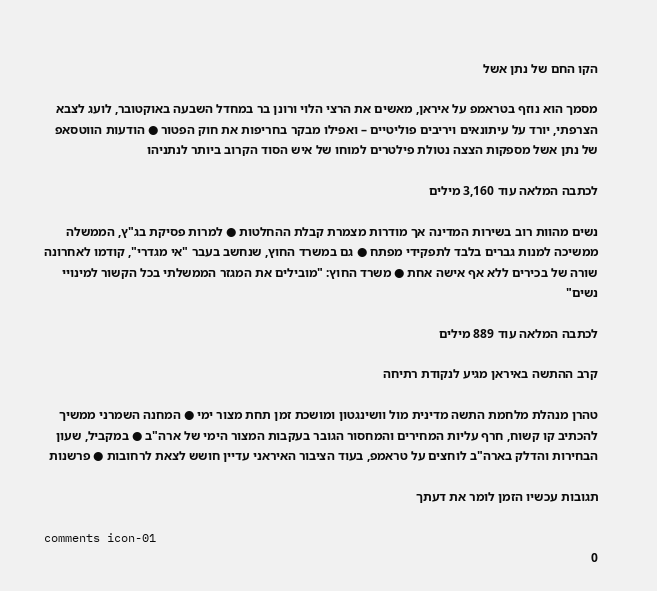הקו החם של נתן אשל

מסמך הוא נוזף בטראמפ על איראן, מאשים את הרצי הלוי ורונן בר במחדל השבעה באוקטובר, לועג לצבא הצרפתי, יורד על עיתונאים ויריבים פוליטיים – ואפילו מבקר בחריפות את חוק הפטור ● הודעות הווטסאפ של נתן אשל מספקות הצצה נטולת פילטרים למוחו של איש הסוד הקרוב ביותר לנתניהו

לכתבה המלאה עוד 3,160 מילים

נשים מהוות רוב בשירות המדינה אך מודרות מצמרת קבלת ההחלטות ● למרות פסיקת בג"ץ, הממשלה ממשיכה למנות גברים בלבד לתפקידי מפתח ● גם במשרד החוץ, שנחשב בעבר "אי מגדרי", קודמו לאחרונה שורה של בכירים ללא אף אישה אחת ● משרד החוץ: "מובילים את המגזר הממשלתי בכל הקשור למינויי נשים"

לכתבה המלאה עוד 889 מילים

קרב ההתשה באיראן מגיע לנקודת רתיחה

טהרן מנהלת מלחמת התשה מדינית מול וושינגטון ומושכת זמן תחת מצור ימי ● המחנה השמרני ממשיך להכתיב קו קשוח, חרף עליות המחירים והמחסור הגובר בעקבות המצור הימי של ארה"ב ● במקביל, שעון הבחירות והדלק בארה"ב לוחצים על טראמפ, בעוד הציבור האיראני עדיין חושש לצאת לרחובות ● פרשנות

תגובות עכשיו הזמן לומר את דעתך

comments icon-01
0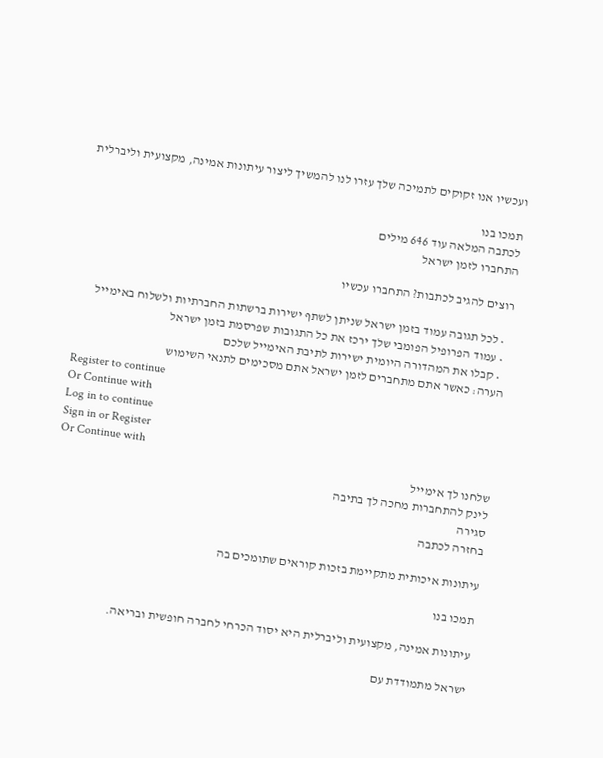ועכשיו אנו זקוקים לתמיכה שלך עזרו לנו להמשיך ליצור עיתונות אמינה, מקצועית וליברלית

תמכו בנו
לכתבה המלאה עוד 646 מילים
התחברו לזמן ישראל

רוצים להגיב לכתבות? התחברו עכשיו

  • לכל תגובה עמוד בזמן ישראל שניתן לשתף ישירות ברשתות החברתיות ולשלוח באימייל
  • עמוד הפרופיל הפומבי שלך ירכז את כל התגובות שפרסמת בזמן ישראל
  • קבלו את המהדורה היומית ישירות לתיבת האימייל שלכם
הערה: כאשר אתם מתחברים לזמן ישראל אתם מסכימים לתנאי השימוש
Register to continue
Or Continue with
Log in to continue
Sign in or Register
Or Continue with
שלחנו לך אימייל
לינק להתחברות מחכה לך בתיבה
סגירה
בחזרה לכתבה

עיתונות איכותית מתקיימת בזכות קוראים שתומכים בה

תמכו בנו

עיתונות אמינה, מקצועית וליברלית היא יסוד הכרחי לחברה חופשית ובריאה.

ישראל מתמודדת עם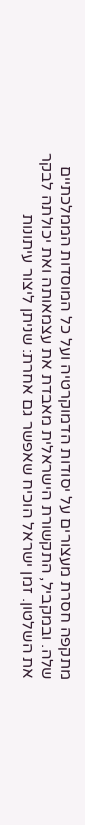מתקפה חסרת מעצורים על יסודות הדמוקרטיה ועל כל המוסדות הממלכתיים שלה. ובמקביל, התקשורת הישראלית מאבדת את עצמאותה ואת יכולתה לבקר את השלטון. זמן ישראל הוכיח שאפשר גם אחרת: שניתן ליצור עיתונות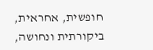חופשית, אחראית, ביקורתית ונחושה,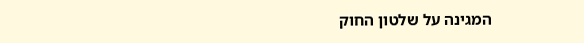המגינה על שלטון החוק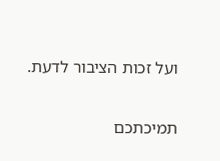ועל זכות הציבור לדעת.

תמיכתכם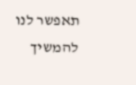תאפשר לנו להמשיך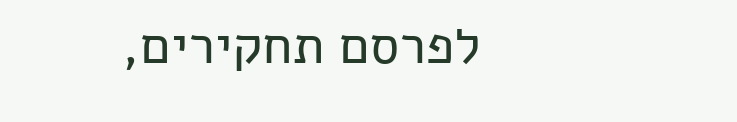לפרסם תחקירים,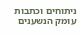ניתוחים וכתבות עומק הנשענים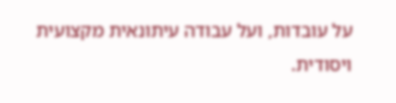על עובדות, ועל עבודה עיתונאית מקצועית ויסודית.